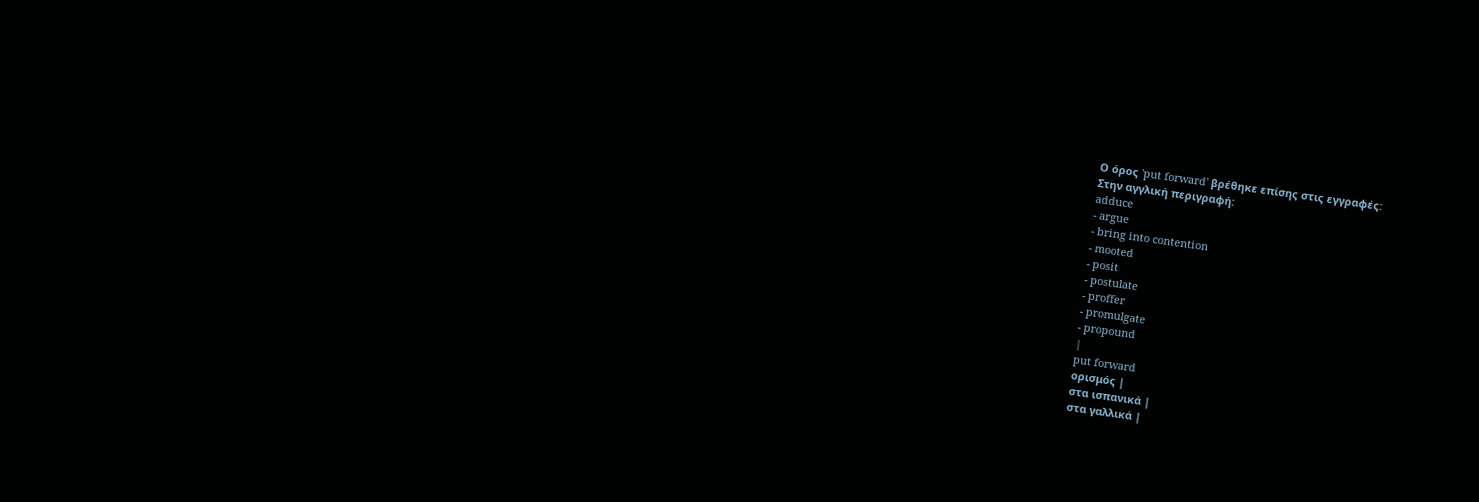Ο όρος 'put forward' βρέθηκε επίσης στις εγγραφές:
Στην αγγλική περιγραφή:
adduce
- argue
- bring into contention
- mooted
- posit
- postulate
- proffer
- promulgate
- propound
|
put forward
ορισμός |
στα ισπανικά |
στα γαλλικά |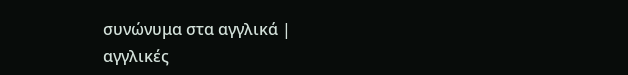συνώνυμα στα αγγλικά |
αγγλικές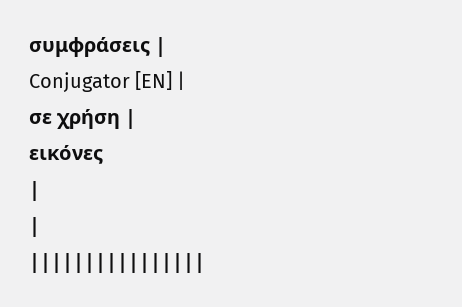συμφράσεις |
Conjugator [EN] |
σε χρήση |
εικόνες
|
|
||||||||||||||||